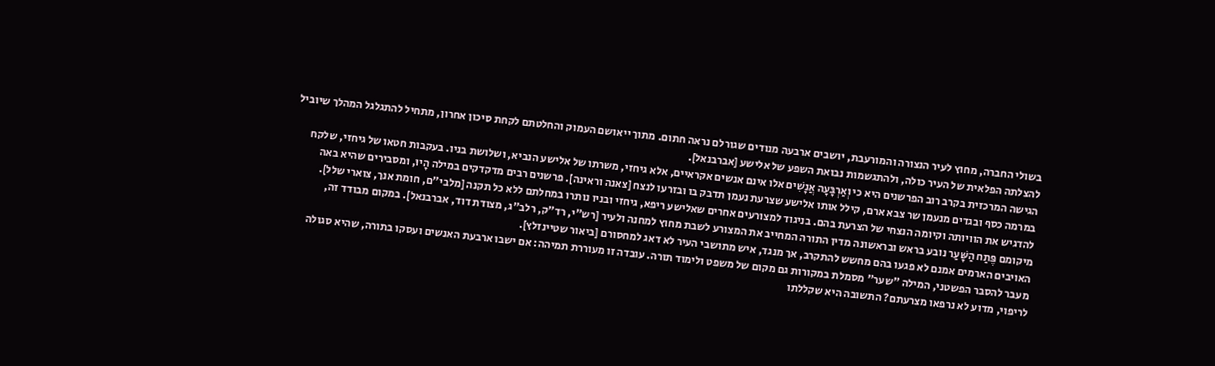בשולי החברה, מחוץ לעיר הנצורה והמורעבת, יושבים ארבעה מנודים שגורלם נראה חתום. מתוך ייאושם העמוק והחלטתם לקחת סיכון אחרון, מתחיל להתגלגל המהלך שיוביל להצלתה הפלאית של העיר כולה, ולהתגשמות נבואת השפע של אלישע [אברבנאל].
הגישה המרכזית בקרב רוב הפרשנים היא כי וְאַרְבָּעָה אֲנָשִׁים אלו אינם אנשים אקראיים, אלא גיחזי, משרתו של אלישע הנביא, ושלושת בניו. בעקבות חטאו של גיחזי, שלקח במרמה כסף ובגדים מנעמן שר צבא ארם, קילל אותו אלישע שצרעת נעמן תדבק בו ובזרעו לנצח [צאנה וראינה]. פרשנים רבים מדקדקים במילה הָיוּ, ומסבירים שהיא באה להדגיש את הוויותה וקיומה הנצחי של הצרעת בהם. בניגוד למצורעים אחרים שאלישע ריפא, גיחזי ובניו נותרו במחלתם ללא כל תקנה [מלבי"ם, חומת אנך, צוארי שלל].
מיקומם פֶּתַח הַשָּׁעַר נובע בראש ובראשונה מדין התורה המחייב את המצורע לשבת מחוץ למחנה ולעיר [רש"י, רד"ק, רלב"ג, מצודת דוד, אברבנאל]. במקום מבודד זה, האויבים הארמים אמנם לא פגעו בהם מחשש להתקרב, אך מנגד, איש מתושבי העיר לא דאג למחסורם [ביאור שטיינזלץ].
מעבר להסבר הפשטני, המילה "שער" מסמלת במקורות גם מקום של משפט ולימוד תורה. עובדה זו מעוררת תמיהה: אם ישבו ארבעת האנשים ועסקו בתורה, שהיא סגולה לריפוי, מדוע לא נרפאו מצרעתם? התשובה היא שקללתו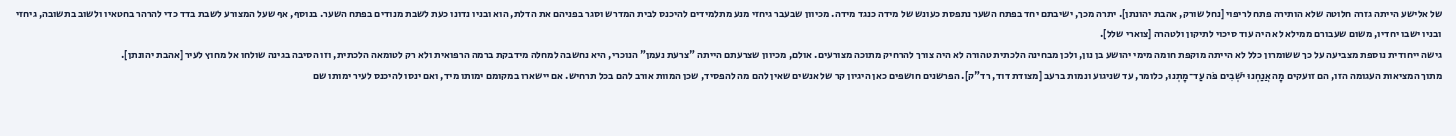של אלישע הייתה גזרה חלוטה שלא הותירה פתח לריפוי [נחל שורק, אהבת יהונתן]. יתרה מכך, ישיבתם יחד בפתח השער נתפסת כעונש של מידה כנגד מידה. מכיוון שבעבר גיחזי מנע מתלמידים להיכנס לבית המדרש וסגר בפניהם את הדלת, הוא ובניו נדונו כעת לשבת מנודים בפתח השער. בנוסף, אף שעל המצורע לשבת בדד כדי להרהר בחטאיו ולשוב בתשובה, גיחזי ובניו ישבו יחדיו, משום שעבורם ממילא לא היה עוד סיכוי לתיקון ולטהרה [צוארי שלל].
גישה ייחודית נוספת מצביעה על כך ששומרון כלל לא הייתה מוקפת חומה מימי יהושע בן נון, ולכן מבחינה הלכתית טהורה לא היה צורך להרחיק מתוכה מצורעים. אולם, מכיוון שצרעתם הייתה "צרעת נעמן" הנוכרי, היא נחשבה למחלה מידבקת ברמה הרפואית ולא רק לטומאה הלכתית, וזו הסיבה בגינה שולחו אל מחוץ לעיר [אהבת יהונתן].
מתוך המציאות העגומה הזו, הם זועקים מָה אֲנַחְנוּ יֹשְׁבִים פֹּה עַד־מָתְנוּ, כלומר, עד שניגוע ונמות ברעב [מצודת דוד, רד"ק]. הפרשנים חושפים כאן היגיון קר של אנשים שאין להם מה להפסיד, שכן המוות אורב להם בכל תרחיש. אם יישארו במקומם ימותו מיד, ואם ינסו להיכנס לעיר ימותו שם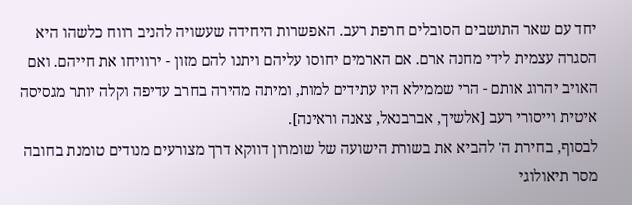יחד עם שאר התושבים הסובלים חרפת רעב. האפשרות היחידה שעשויה להניב רווח כלשהו היא הסגרה עצמית לידי מחנה ארם. אם הארמים יחוסו עליהם ויתנו להם מזון - ירוויחו את חייהם. ואם האויב יהרוג אותם - הרי שממילא היו עתידים למות, ומיתה מהירה בחרב עדיפה וקלה יותר מגסיסה איטית וייסורי רעב [אלשיך, אברבנאל, צאנה וראינה].
לבסוף, בחירת ה' להביא את בשורת הישועה של שומרון דווקא דרך מצורעים מנודים טומנת בחובה מסר תיאולוגי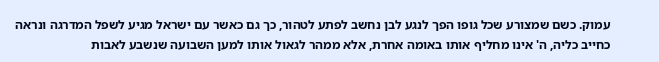עמוק. כשם שמצורע שכל גופו הפך לנגע לבן נחשב לפתע לטהור, כך גם כאשר עם ישראל מגיע לשפל המדרגה ונראה כחייב כליה, ה' אינו מחליף אותו באומה אחרת, אלא ממהר לגאול אותו למען השבועה שנשבע לאבות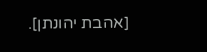[אהבת יהונתן].